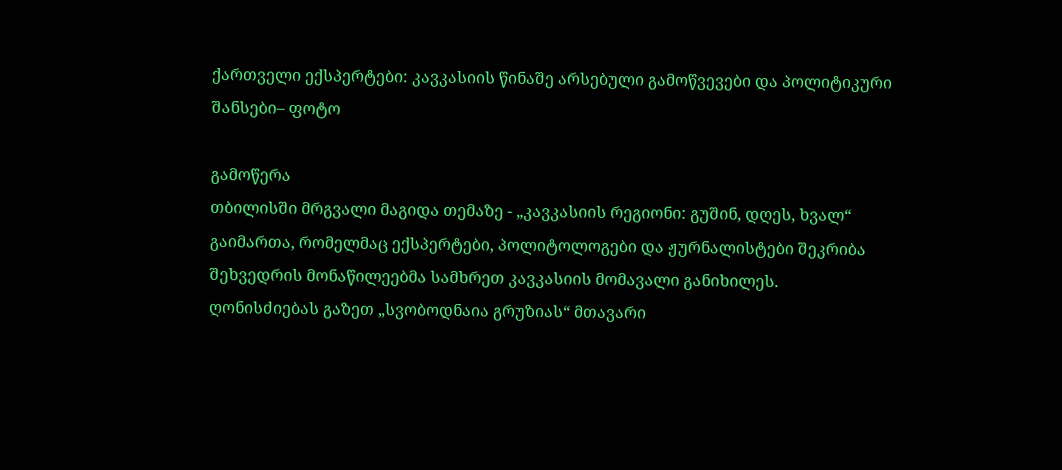ქართველი ექსპერტები: კავკასიის წინაშე არსებული გამოწვევები და პოლიტიკური შანსები– ფოტო

გამოწერა
თბილისში მრგვალი მაგიდა თემაზე - „კავკასიის რეგიონი: გუშინ, დღეს, ხვალ“ გაიმართა, რომელმაც ექსპერტები, პოლიტოლოგები და ჟურნალისტები შეკრიბა
შეხვედრის მონაწილეებმა სამხრეთ კავკასიის მომავალი განიხილეს. ღონისძიებას გაზეთ „სვობოდნაია გრუზიას“ მთავარი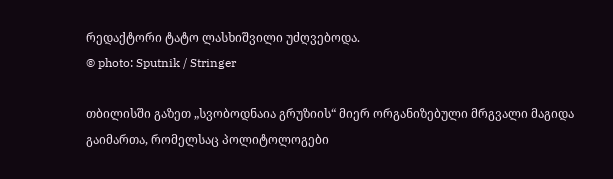რედაქტორი ტატო ლასხიშვილი უძღვებოდა.
© photo: Sputnik / Stringer

თბილისში გაზეთ „სვობოდნაია გრუზიის“ მიერ ორგანიზებული მრგვალი მაგიდა გაიმართა, რომელსაც პოლიტოლოგები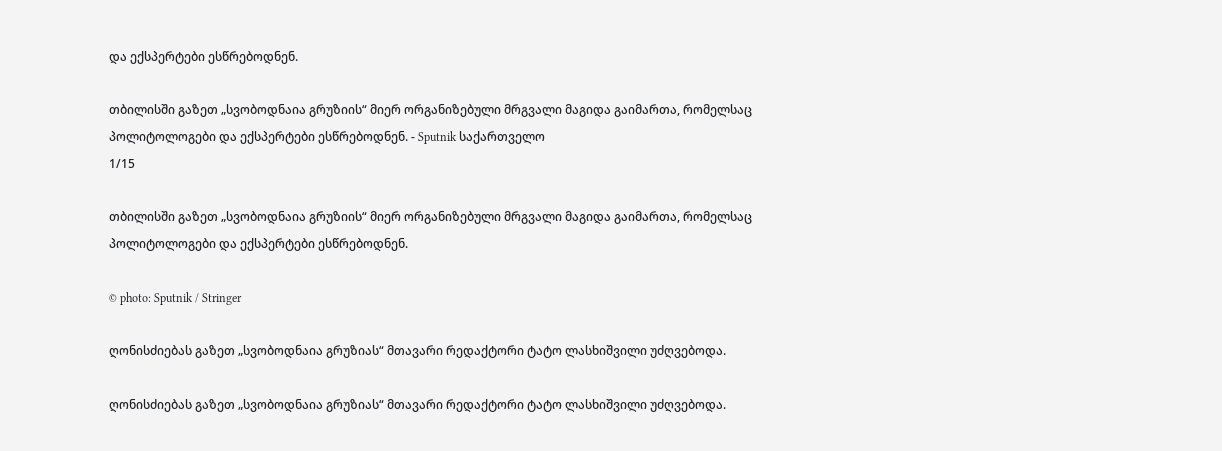და ექსპერტები ესწრებოდნენ.

თბილისში გაზეთ „სვობოდნაია გრუზიის“ მიერ ორგანიზებული მრგვალი მაგიდა გაიმართა, რომელსაც პოლიტოლოგები და ექსპერტები ესწრებოდნენ. - Sputnik საქართველო
1/15

თბილისში გაზეთ „სვობოდნაია გრუზიის“ მიერ ორგანიზებული მრგვალი მაგიდა გაიმართა, რომელსაც პოლიტოლოგები და ექსპერტები ესწრებოდნენ.

© photo: Sputnik / Stringer

ღონისძიებას გაზეთ „სვობოდნაია გრუზიას“ მთავარი რედაქტორი ტატო ლასხიშვილი უძღვებოდა.

ღონისძიებას გაზეთ „სვობოდნაია გრუზიას“ მთავარი რედაქტორი ტატო ლასხიშვილი უძღვებოდა.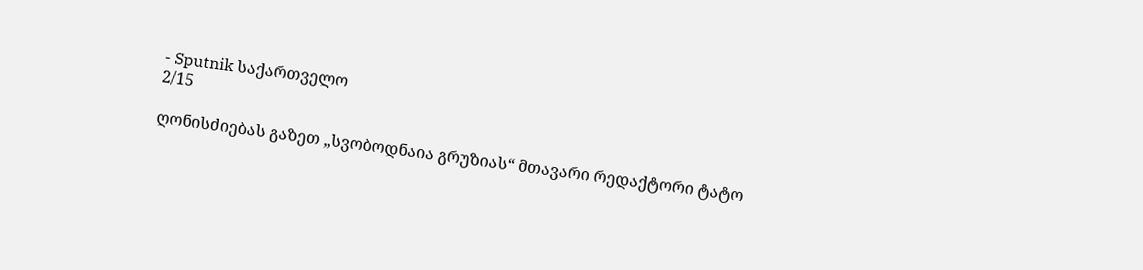- Sputnik საქართველო
2/15

ღონისძიებას გაზეთ „სვობოდნაია გრუზიას“ მთავარი რედაქტორი ტატო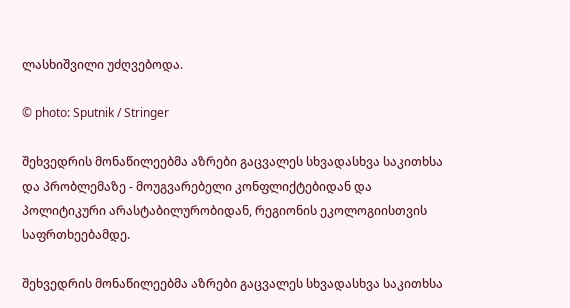ლასხიშვილი უძღვებოდა.

© photo: Sputnik / Stringer

შეხვედრის მონაწილეებმა აზრები გაცვალეს სხვადასხვა საკითხსა და პრობლემაზე - მოუგვარებელი კონფლიქტებიდან და პოლიტიკური არასტაბილურობიდან, რეგიონის ეკოლოგიისთვის საფრთხეებამდე.

შეხვედრის მონაწილეებმა აზრები გაცვალეს სხვადასხვა საკითხსა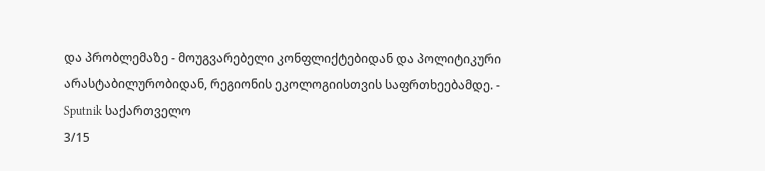და პრობლემაზე - მოუგვარებელი კონფლიქტებიდან და პოლიტიკური არასტაბილურობიდან, რეგიონის ეკოლოგიისთვის საფრთხეებამდე. - Sputnik საქართველო
3/15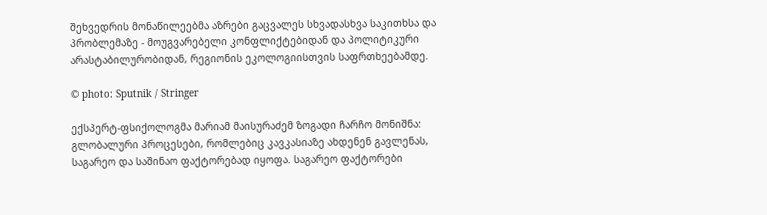შეხვედრის მონაწილეებმა აზრები გაცვალეს სხვადასხვა საკითხსა და პრობლემაზე - მოუგვარებელი კონფლიქტებიდან და პოლიტიკური არასტაბილურობიდან, რეგიონის ეკოლოგიისთვის საფრთხეებამდე.

© photo: Sputnik / Stringer

ექსპერტ-ფსიქოლოგმა მარიამ მაისურაძემ ზოგადი ჩარჩო მონიშნა: გლობალური პროცესები, რომლებიც კავკასიაზე ახდენენ გავლენას, საგარეო და საშინაო ფაქტორებად იყოფა. საგარეო ფაქტორები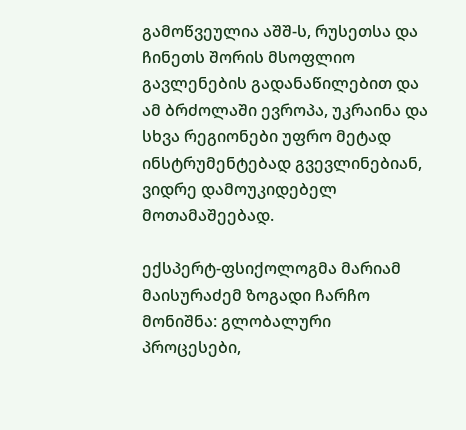გამოწვეულია აშშ-ს, რუსეთსა და ჩინეთს შორის მსოფლიო გავლენების გადანაწილებით და ამ ბრძოლაში ევროპა, უკრაინა და სხვა რეგიონები უფრო მეტად ინსტრუმენტებად გვევლინებიან, ვიდრე დამოუკიდებელ მოთამაშეებად.

ექსპერტ-ფსიქოლოგმა მარიამ მაისურაძემ ზოგადი ჩარჩო მონიშნა: გლობალური პროცესები,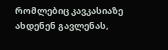რომლებიც კავკასიაზე ახდენენ გავლენას,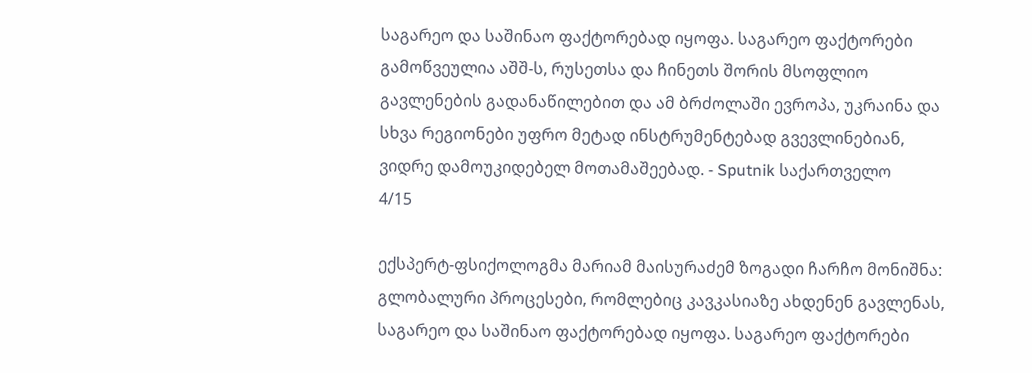საგარეო და საშინაო ფაქტორებად იყოფა. საგარეო ფაქტორები გამოწვეულია აშშ-ს, რუსეთსა და ჩინეთს შორის მსოფლიო გავლენების გადანაწილებით და ამ ბრძოლაში ევროპა, უკრაინა და სხვა რეგიონები უფრო მეტად ინსტრუმენტებად გვევლინებიან, ვიდრე დამოუკიდებელ მოთამაშეებად. - Sputnik საქართველო
4/15

ექსპერტ-ფსიქოლოგმა მარიამ მაისურაძემ ზოგადი ჩარჩო მონიშნა: გლობალური პროცესები, რომლებიც კავკასიაზე ახდენენ გავლენას, საგარეო და საშინაო ფაქტორებად იყოფა. საგარეო ფაქტორები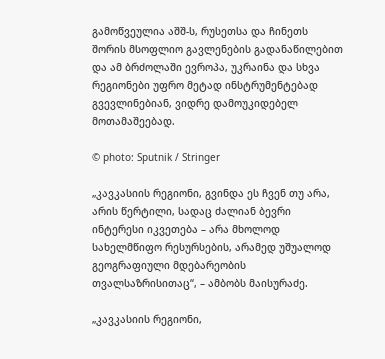გამოწვეულია აშშ-ს, რუსეთსა და ჩინეთს შორის მსოფლიო გავლენების გადანაწილებით და ამ ბრძოლაში ევროპა, უკრაინა და სხვა რეგიონები უფრო მეტად ინსტრუმენტებად გვევლინებიან, ვიდრე დამოუკიდებელ მოთამაშეებად.

© photo: Sputnik / Stringer

„კავკასიის რეგიონი, გვინდა ეს ჩვენ თუ არა, არის წერტილი, სადაც ძალიან ბევრი ინტერესი იკვეთება – არა მხოლოდ სახელმწიფო რესურსების, არამედ უშუალოდ გეოგრაფიული მდებარეობის თვალსაზრისითაც“, – ამბობს მაისურაძე.

„კავკასიის რეგიონი,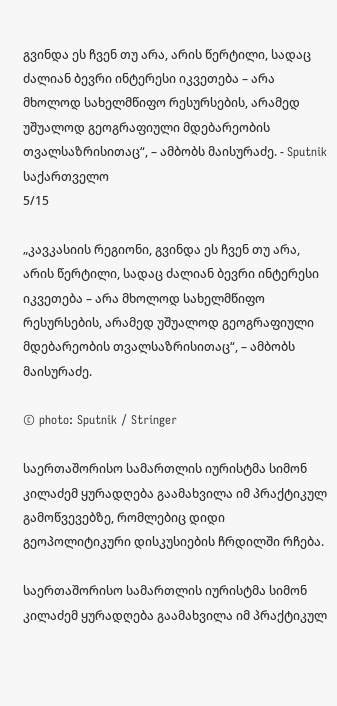გვინდა ეს ჩვენ თუ არა, არის წერტილი, სადაც ძალიან ბევრი ინტერესი იკვეთება – არა მხოლოდ სახელმწიფო რესურსების, არამედ უშუალოდ გეოგრაფიული მდებარეობის თვალსაზრისითაც“, – ამბობს მაისურაძე. - Sputnik საქართველო
5/15

„კავკასიის რეგიონი, გვინდა ეს ჩვენ თუ არა, არის წერტილი, სადაც ძალიან ბევრი ინტერესი იკვეთება – არა მხოლოდ სახელმწიფო რესურსების, არამედ უშუალოდ გეოგრაფიული მდებარეობის თვალსაზრისითაც“, – ამბობს მაისურაძე.

© photo: Sputnik / Stringer

საერთაშორისო სამართლის იურისტმა სიმონ კილაძემ ყურადღება გაამახვილა იმ პრაქტიკულ გამოწვევებზე, რომლებიც დიდი გეოპოლიტიკური დისკუსიების ჩრდილში რჩება.

საერთაშორისო სამართლის იურისტმა სიმონ კილაძემ ყურადღება გაამახვილა იმ პრაქტიკულ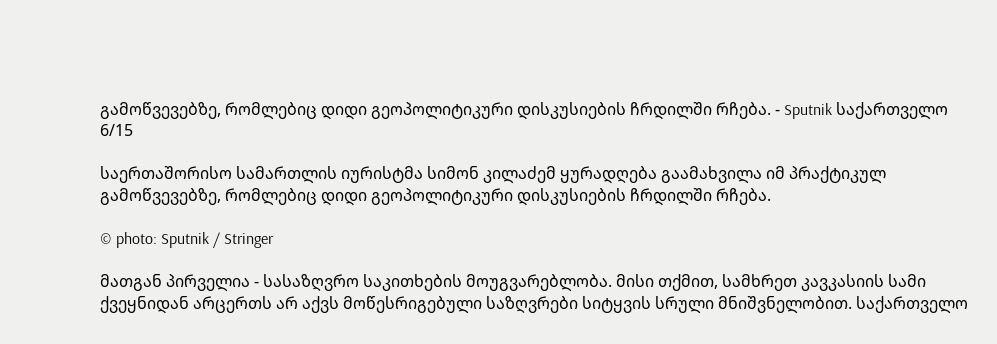გამოწვევებზე, რომლებიც დიდი გეოპოლიტიკური დისკუსიების ჩრდილში რჩება. - Sputnik საქართველო
6/15

საერთაშორისო სამართლის იურისტმა სიმონ კილაძემ ყურადღება გაამახვილა იმ პრაქტიკულ გამოწვევებზე, რომლებიც დიდი გეოპოლიტიკური დისკუსიების ჩრდილში რჩება.

© photo: Sputnik / Stringer

მათგან პირველია - სასაზღვრო საკითხების მოუგვარებლობა. მისი თქმით, სამხრეთ კავკასიის სამი ქვეყნიდან არცერთს არ აქვს მოწესრიგებული საზღვრები სიტყვის სრული მნიშვნელობით. საქართველო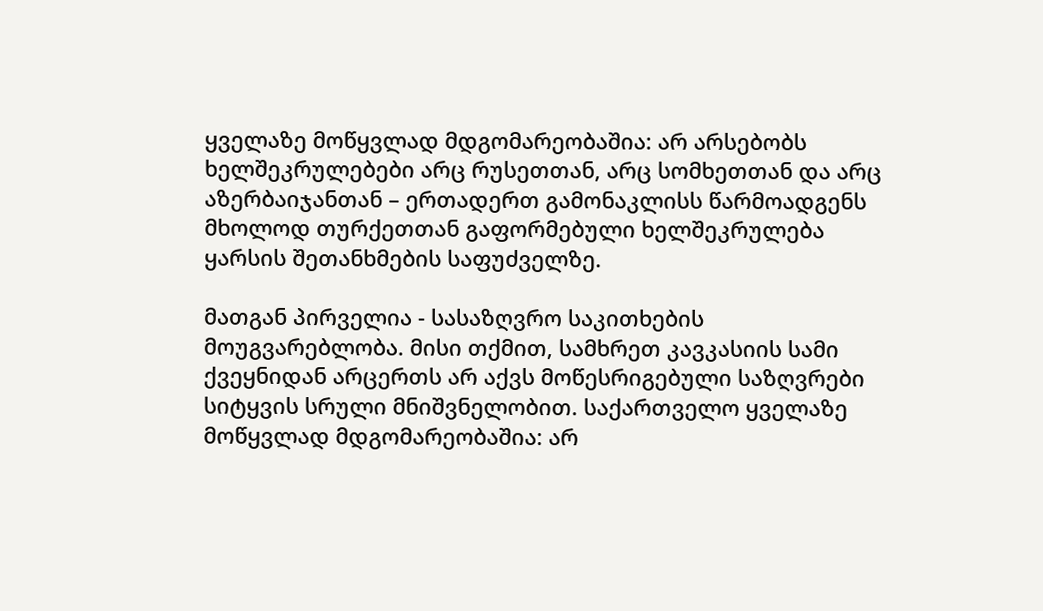ყველაზე მოწყვლად მდგომარეობაშია: არ არსებობს ხელშეკრულებები არც რუსეთთან, არც სომხეთთან და არც აზერბაიჯანთან – ერთადერთ გამონაკლისს წარმოადგენს მხოლოდ თურქეთთან გაფორმებული ხელშეკრულება ყარსის შეთანხმების საფუძველზე.

მათგან პირველია - სასაზღვრო საკითხების მოუგვარებლობა. მისი თქმით, სამხრეთ კავკასიის სამი  ქვეყნიდან არცერთს არ აქვს მოწესრიგებული საზღვრები სიტყვის სრული მნიშვნელობით. საქართველო ყველაზე მოწყვლად მდგომარეობაშია: არ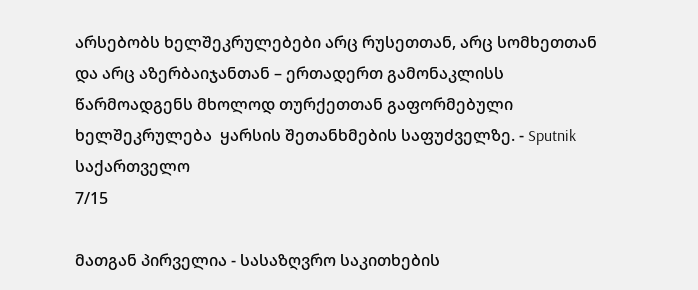არსებობს ხელშეკრულებები არც რუსეთთან, არც სომხეთთან და არც აზერბაიჯანთან – ერთადერთ გამონაკლისს წარმოადგენს მხოლოდ თურქეთთან გაფორმებული ხელშეკრულება  ყარსის შეთანხმების საფუძველზე. - Sputnik საქართველო
7/15

მათგან პირველია - სასაზღვრო საკითხების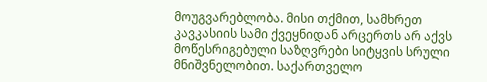მოუგვარებლობა. მისი თქმით, სამხრეთ კავკასიის სამი ქვეყნიდან არცერთს არ აქვს მოწესრიგებული საზღვრები სიტყვის სრული მნიშვნელობით. საქართველო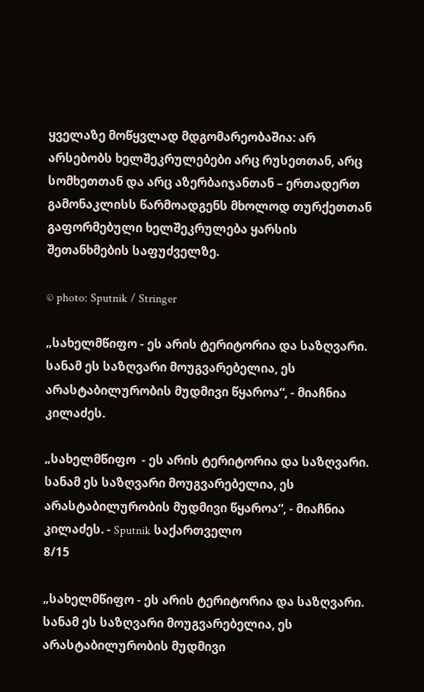ყველაზე მოწყვლად მდგომარეობაშია: არ არსებობს ხელშეკრულებები არც რუსეთთან, არც სომხეთთან და არც აზერბაიჯანთან – ერთადერთ გამონაკლისს წარმოადგენს მხოლოდ თურქეთთან გაფორმებული ხელშეკრულება ყარსის შეთანხმების საფუძველზე.

© photo: Sputnik / Stringer

„სახელმწიფო - ეს არის ტერიტორია და საზღვარი. სანამ ეს საზღვარი მოუგვარებელია, ეს არასტაბილურობის მუდმივი წყაროა“, - მიაჩნია კილაძეს.

„სახელმწიფო  - ეს არის ტერიტორია და საზღვარი. სანამ ეს საზღვარი მოუგვარებელია, ეს არასტაბილურობის მუდმივი წყაროა“, - მიაჩნია კილაძეს. - Sputnik საქართველო
8/15

„სახელმწიფო - ეს არის ტერიტორია და საზღვარი. სანამ ეს საზღვარი მოუგვარებელია, ეს არასტაბილურობის მუდმივი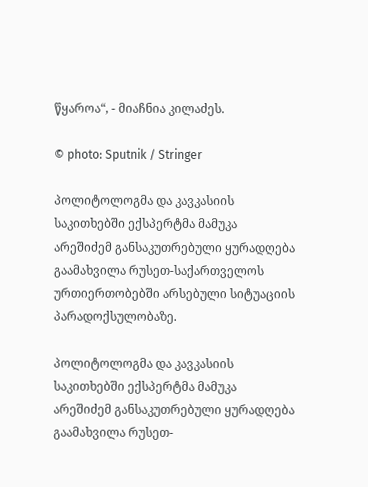წყაროა“, - მიაჩნია კილაძეს.

© photo: Sputnik / Stringer

პოლიტოლოგმა და კავკასიის საკითხებში ექსპერტმა მამუკა არეშიძემ განსაკუთრებული ყურადღება გაამახვილა რუსეთ-საქართველოს ურთიერთობებში არსებული სიტუაციის პარადოქსულობაზე.

პოლიტოლოგმა და კავკასიის საკითხებში ექსპერტმა მამუკა არეშიძემ განსაკუთრებული ყურადღება გაამახვილა რუსეთ-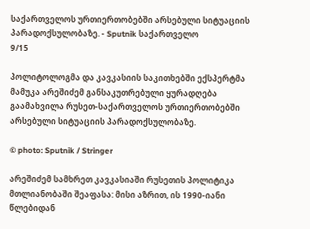საქართველოს ურთიერთობებში არსებული სიტუაციის პარადოქსულობაზე. - Sputnik საქართველო
9/15

პოლიტოლოგმა და კავკასიის საკითხებში ექსპერტმა მამუკა არეშიძემ განსაკუთრებული ყურადღება გაამახვილა რუსეთ-საქართველოს ურთიერთობებში არსებული სიტუაციის პარადოქსულობაზე.

© photo: Sputnik / Stringer

არეშიძემ სამხრეთ კავკასიაში რუსეთის პოლიტიკა მთლიანობაში შეაფასა: მისი აზრით, ის 1990-იანი წლებიდან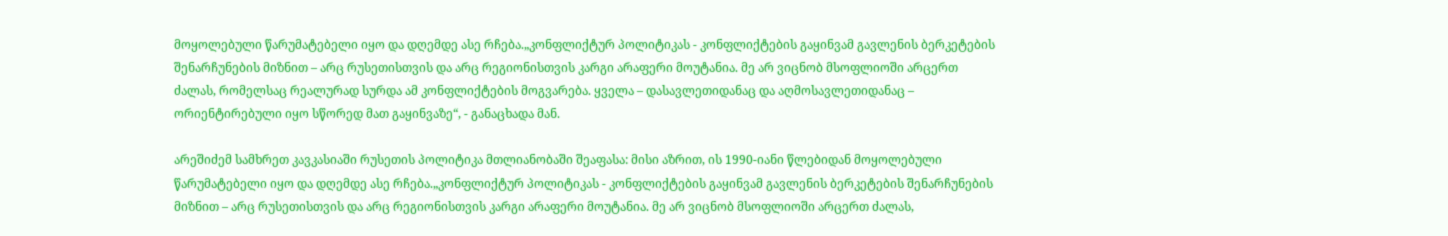მოყოლებული წარუმატებელი იყო და დღემდე ასე რჩება.„კონფლიქტურ პოლიტიკას - კონფლიქტების გაყინვამ გავლენის ბერკეტების შენარჩუნების მიზნით – არც რუსეთისთვის და არც რეგიონისთვის კარგი არაფერი მოუტანია. მე არ ვიცნობ მსოფლიოში არცერთ ძალას, რომელსაც რეალურად სურდა ამ კონფლიქტების მოგვარება. ყველა – დასავლეთიდანაც და აღმოსავლეთიდანაც – ორიენტირებული იყო სწორედ მათ გაყინვაზე“, - განაცხადა მან.

არეშიძემ სამხრეთ კავკასიაში რუსეთის პოლიტიკა მთლიანობაში შეაფასა: მისი აზრით, ის 1990-იანი წლებიდან მოყოლებული წარუმატებელი იყო და დღემდე ასე რჩება.„კონფლიქტურ პოლიტიკას - კონფლიქტების გაყინვამ გავლენის ბერკეტების შენარჩუნების მიზნით – არც რუსეთისთვის და არც რეგიონისთვის კარგი არაფერი მოუტანია. მე არ ვიცნობ მსოფლიოში არცერთ ძალას,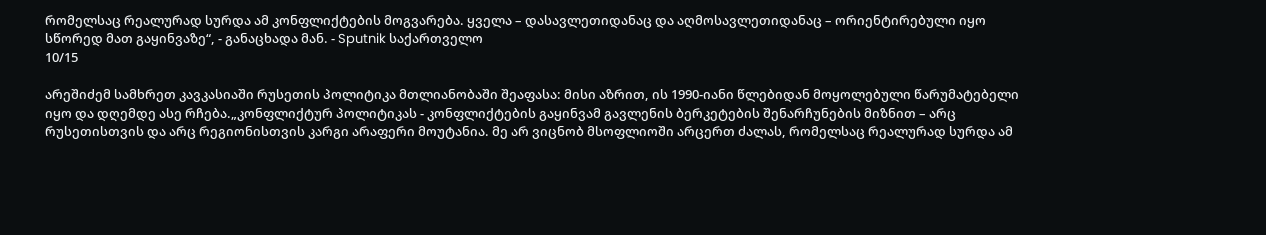რომელსაც რეალურად სურდა ამ კონფლიქტების მოგვარება. ყველა – დასავლეთიდანაც და აღმოსავლეთიდანაც – ორიენტირებული იყო სწორედ მათ გაყინვაზე“, - განაცხადა მან. - Sputnik საქართველო
10/15

არეშიძემ სამხრეთ კავკასიაში რუსეთის პოლიტიკა მთლიანობაში შეაფასა: მისი აზრით, ის 1990-იანი წლებიდან მოყოლებული წარუმატებელი იყო და დღემდე ასე რჩება.„კონფლიქტურ პოლიტიკას - კონფლიქტების გაყინვამ გავლენის ბერკეტების შენარჩუნების მიზნით – არც რუსეთისთვის და არც რეგიონისთვის კარგი არაფერი მოუტანია. მე არ ვიცნობ მსოფლიოში არცერთ ძალას, რომელსაც რეალურად სურდა ამ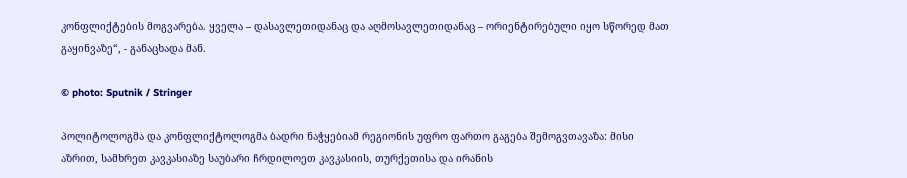კონფლიქტების მოგვარება. ყველა – დასავლეთიდანაც და აღმოსავლეთიდანაც – ორიენტირებული იყო სწორედ მათ გაყინვაზე“, - განაცხადა მან.

© photo: Sputnik / Stringer

პოლიტოლოგმა და კონფლიქტოლოგმა ბადრი ნაჭყებიამ რეგიონის უფრო ფართო გაგება შემოგვთავაზა: მისი აზრით, სამხრეთ კავკასიაზე საუბარი ჩრდილოეთ კავკასიის, თურქეთისა და ირანის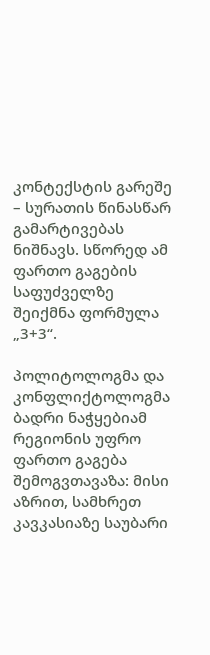კონტექსტის გარეშე – სურათის წინასწარ გამარტივებას ნიშნავს. სწორედ ამ ფართო გაგების საფუძველზე შეიქმნა ფორმულა „3+3“.

პოლიტოლოგმა და კონფლიქტოლოგმა ბადრი ნაჭყებიამ რეგიონის უფრო ფართო გაგება შემოგვთავაზა: მისი აზრით, სამხრეთ კავკასიაზე საუბარი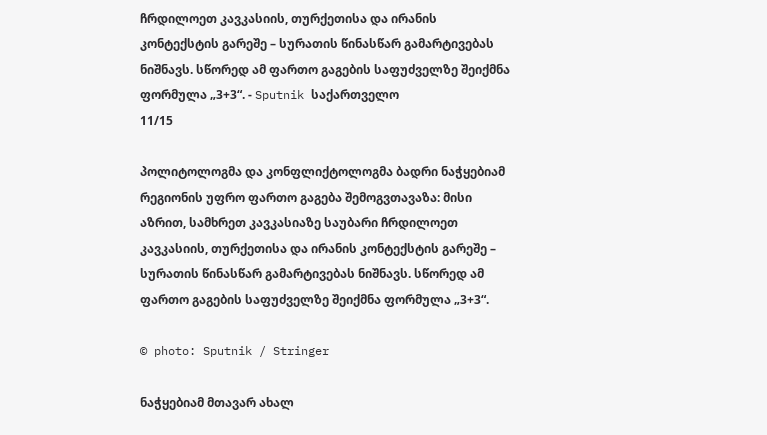ჩრდილოეთ კავკასიის, თურქეთისა და ირანის კონტექსტის გარეშე – სურათის წინასწარ გამარტივებას ნიშნავს. სწორედ ამ ფართო გაგების საფუძველზე შეიქმნა ფორმულა „3+3“. - Sputnik საქართველო
11/15

პოლიტოლოგმა და კონფლიქტოლოგმა ბადრი ნაჭყებიამ რეგიონის უფრო ფართო გაგება შემოგვთავაზა: მისი აზრით, სამხრეთ კავკასიაზე საუბარი ჩრდილოეთ კავკასიის, თურქეთისა და ირანის კონტექსტის გარეშე – სურათის წინასწარ გამარტივებას ნიშნავს. სწორედ ამ ფართო გაგების საფუძველზე შეიქმნა ფორმულა „3+3“.

© photo: Sputnik / Stringer

ნაჭყებიამ მთავარ ახალ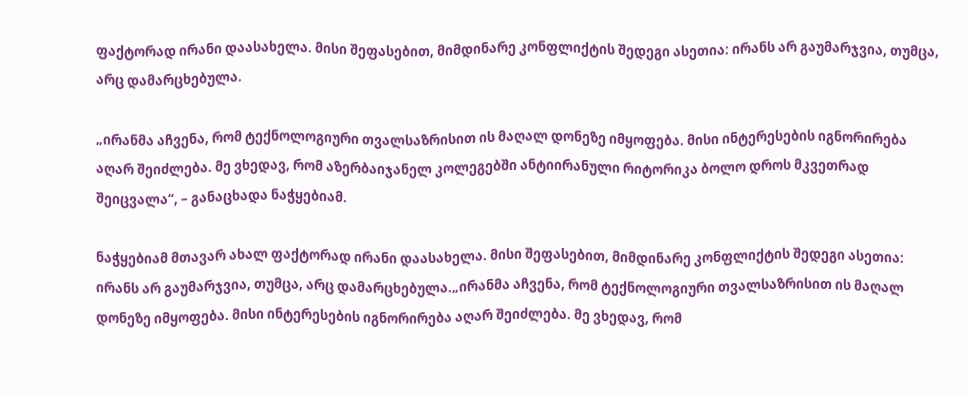ფაქტორად ირანი დაასახელა. მისი შეფასებით, მიმდინარე კონფლიქტის შედეგი ასეთია: ირანს არ გაუმარჯვია, თუმცა, არც დამარცხებულა.

„ირანმა აჩვენა, რომ ტექნოლოგიური თვალსაზრისით ის მაღალ დონეზე იმყოფება. მისი ინტერესების იგნორირება აღარ შეიძლება. მე ვხედავ, რომ აზერბაიჯანელ კოლეგებში ანტიირანული რიტორიკა ბოლო დროს მკვეთრად შეიცვალა“, – განაცხადა ნაჭყებიამ.

ნაჭყებიამ მთავარ ახალ ფაქტორად ირანი დაასახელა. მისი შეფასებით, მიმდინარე კონფლიქტის შედეგი ასეთია: ირანს არ გაუმარჯვია, თუმცა, არც დამარცხებულა.„ირანმა აჩვენა, რომ ტექნოლოგიური თვალსაზრისით ის მაღალ დონეზე იმყოფება. მისი ინტერესების იგნორირება აღარ შეიძლება. მე ვხედავ, რომ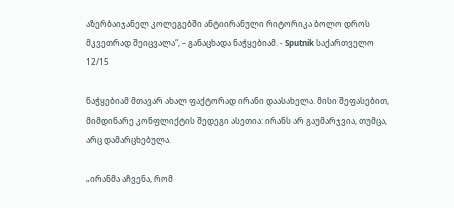აზერბაიჯანელ კოლეგებში ანტიირანული რიტორიკა ბოლო დროს მკვეთრად შეიცვალა“, – განაცხადა ნაჭყებიამ. - Sputnik საქართველო
12/15

ნაჭყებიამ მთავარ ახალ ფაქტორად ირანი დაასახელა. მისი შეფასებით, მიმდინარე კონფლიქტის შედეგი ასეთია: ირანს არ გაუმარჯვია, თუმცა, არც დამარცხებულა.

„ირანმა აჩვენა, რომ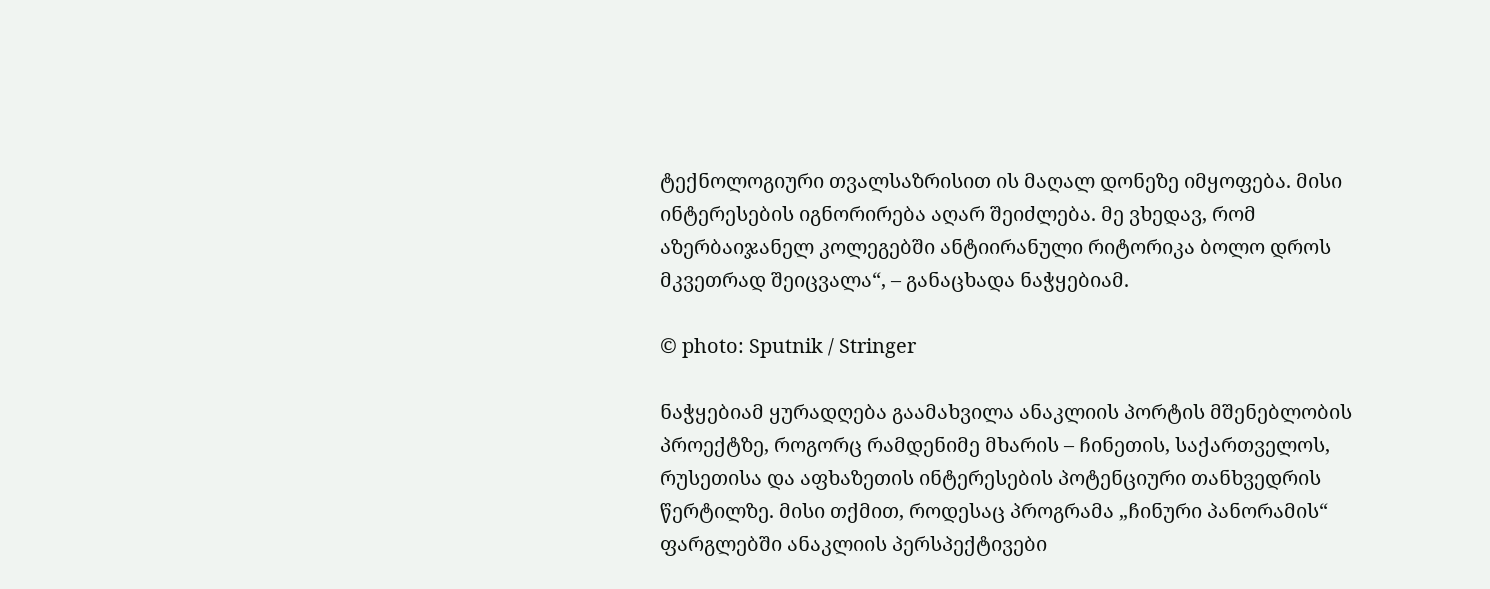ტექნოლოგიური თვალსაზრისით ის მაღალ დონეზე იმყოფება. მისი ინტერესების იგნორირება აღარ შეიძლება. მე ვხედავ, რომ აზერბაიჯანელ კოლეგებში ანტიირანული რიტორიკა ბოლო დროს მკვეთრად შეიცვალა“, – განაცხადა ნაჭყებიამ.

© photo: Sputnik / Stringer

ნაჭყებიამ ყურადღება გაამახვილა ანაკლიის პორტის მშენებლობის პროექტზე, როგორც რამდენიმე მხარის – ჩინეთის, საქართველოს, რუსეთისა და აფხაზეთის ინტერესების პოტენციური თანხვედრის წერტილზე. მისი თქმით, როდესაც პროგრამა „ჩინური პანორამის“ ფარგლებში ანაკლიის პერსპექტივები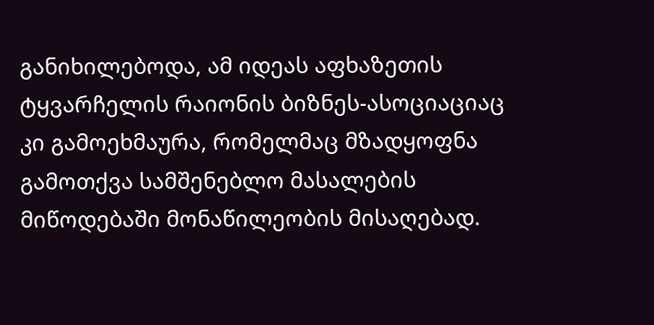განიხილებოდა, ამ იდეას აფხაზეთის ტყვარჩელის რაიონის ბიზნეს-ასოციაციაც კი გამოეხმაურა, რომელმაც მზადყოფნა გამოთქვა სამშენებლო მასალების მიწოდებაში მონაწილეობის მისაღებად.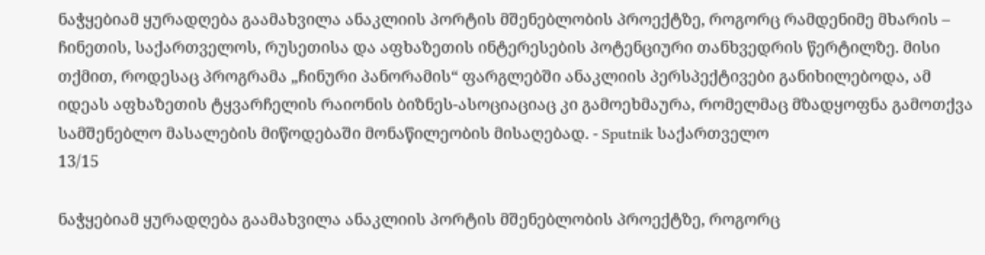ნაჭყებიამ ყურადღება გაამახვილა ანაკლიის პორტის მშენებლობის პროექტზე, როგორც რამდენიმე მხარის – ჩინეთის, საქართველოს, რუსეთისა და აფხაზეთის ინტერესების პოტენციური თანხვედრის წერტილზე. მისი თქმით, როდესაც პროგრამა „ჩინური პანორამის“ ფარგლებში ანაკლიის პერსპექტივები განიხილებოდა, ამ იდეას აფხაზეთის ტყვარჩელის რაიონის ბიზნეს-ასოციაციაც კი გამოეხმაურა, რომელმაც მზადყოფნა გამოთქვა სამშენებლო მასალების მიწოდებაში მონაწილეობის მისაღებად. - Sputnik საქართველო
13/15

ნაჭყებიამ ყურადღება გაამახვილა ანაკლიის პორტის მშენებლობის პროექტზე, როგორც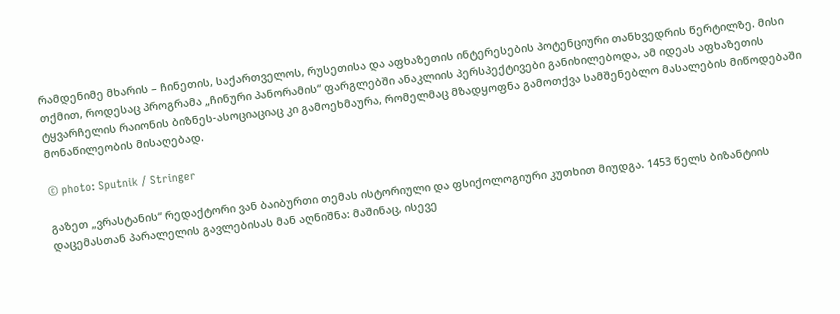რამდენიმე მხარის – ჩინეთის, საქართველოს, რუსეთისა და აფხაზეთის ინტერესების პოტენციური თანხვედრის წერტილზე. მისი თქმით, როდესაც პროგრამა „ჩინური პანორამის“ ფარგლებში ანაკლიის პერსპექტივები განიხილებოდა, ამ იდეას აფხაზეთის ტყვარჩელის რაიონის ბიზნეს-ასოციაციაც კი გამოეხმაურა, რომელმაც მზადყოფნა გამოთქვა სამშენებლო მასალების მიწოდებაში მონაწილეობის მისაღებად.

© photo: Sputnik / Stringer

გაზეთ „ვრასტანის“ რედაქტორი ვან ბაიბურთი თემას ისტორიული და ფსიქოლოგიური კუთხით მიუდგა. 1453 წელს ბიზანტიის დაცემასთან პარალელის გავლებისას მან აღნიშნა: მაშინაც, ისევე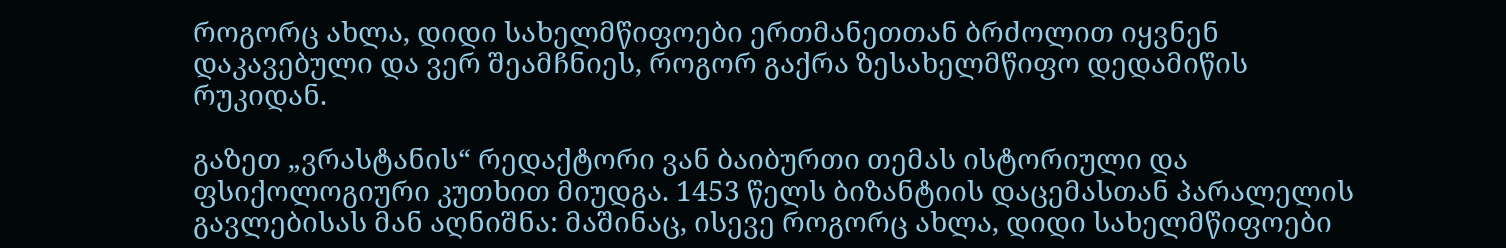როგორც ახლა, დიდი სახელმწიფოები ერთმანეთთან ბრძოლით იყვნენ დაკავებული და ვერ შეამჩნიეს, როგორ გაქრა ზესახელმწიფო დედამიწის რუკიდან.

გაზეთ „ვრასტანის“ რედაქტორი ვან ბაიბურთი თემას ისტორიული და ფსიქოლოგიური კუთხით მიუდგა. 1453 წელს ბიზანტიის დაცემასთან პარალელის გავლებისას მან აღნიშნა: მაშინაც, ისევე როგორც ახლა, დიდი სახელმწიფოები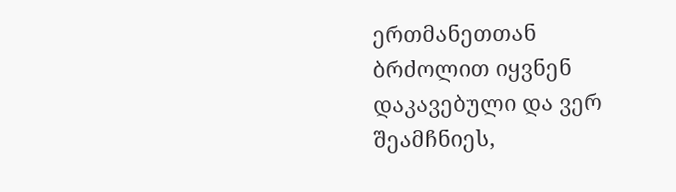ერთმანეთთან ბრძოლით იყვნენ დაკავებული და ვერ შეამჩნიეს,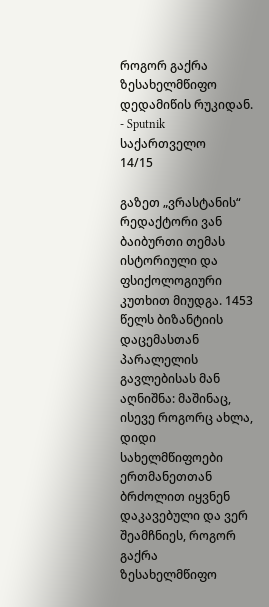როგორ გაქრა ზესახელმწიფო დედამიწის რუკიდან. - Sputnik საქართველო
14/15

გაზეთ „ვრასტანის“ რედაქტორი ვან ბაიბურთი თემას ისტორიული და ფსიქოლოგიური კუთხით მიუდგა. 1453 წელს ბიზანტიის დაცემასთან პარალელის გავლებისას მან აღნიშნა: მაშინაც, ისევე როგორც ახლა, დიდი სახელმწიფოები ერთმანეთთან ბრძოლით იყვნენ დაკავებული და ვერ შეამჩნიეს, როგორ გაქრა ზესახელმწიფო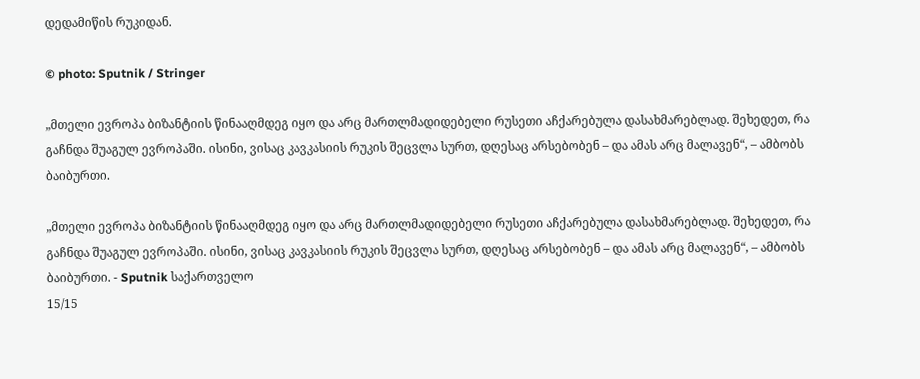დედამიწის რუკიდან.

© photo: Sputnik / Stringer

„მთელი ევროპა ბიზანტიის წინააღმდეგ იყო და არც მართლმადიდებელი რუსეთი აჩქარებულა დასახმარებლად. შეხედეთ, რა გაჩნდა შუაგულ ევროპაში. ისინი, ვისაც კავკასიის რუკის შეცვლა სურთ, დღესაც არსებობენ – და ამას არც მალავენ“, – ამბობს ბაიბურთი.

„მთელი ევროპა ბიზანტიის წინააღმდეგ იყო და არც მართლმადიდებელი რუსეთი აჩქარებულა დასახმარებლად. შეხედეთ, რა გაჩნდა შუაგულ ევროპაში. ისინი, ვისაც კავკასიის რუკის შეცვლა სურთ, დღესაც არსებობენ – და ამას არც მალავენ“, – ამბობს ბაიბურთი. - Sputnik საქართველო
15/15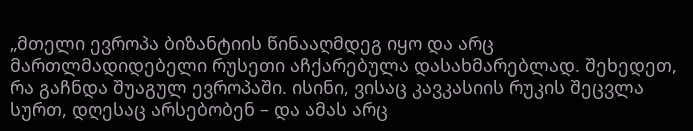„მთელი ევროპა ბიზანტიის წინააღმდეგ იყო და არც მართლმადიდებელი რუსეთი აჩქარებულა დასახმარებლად. შეხედეთ, რა გაჩნდა შუაგულ ევროპაში. ისინი, ვისაც კავკასიის რუკის შეცვლა სურთ, დღესაც არსებობენ – და ამას არც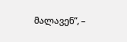მალავენ“, –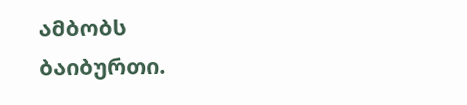ამბობს ბაიბურთი.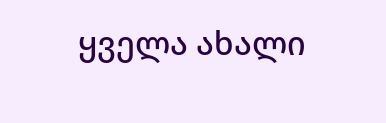ყველა ახალი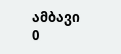ამბავი
0